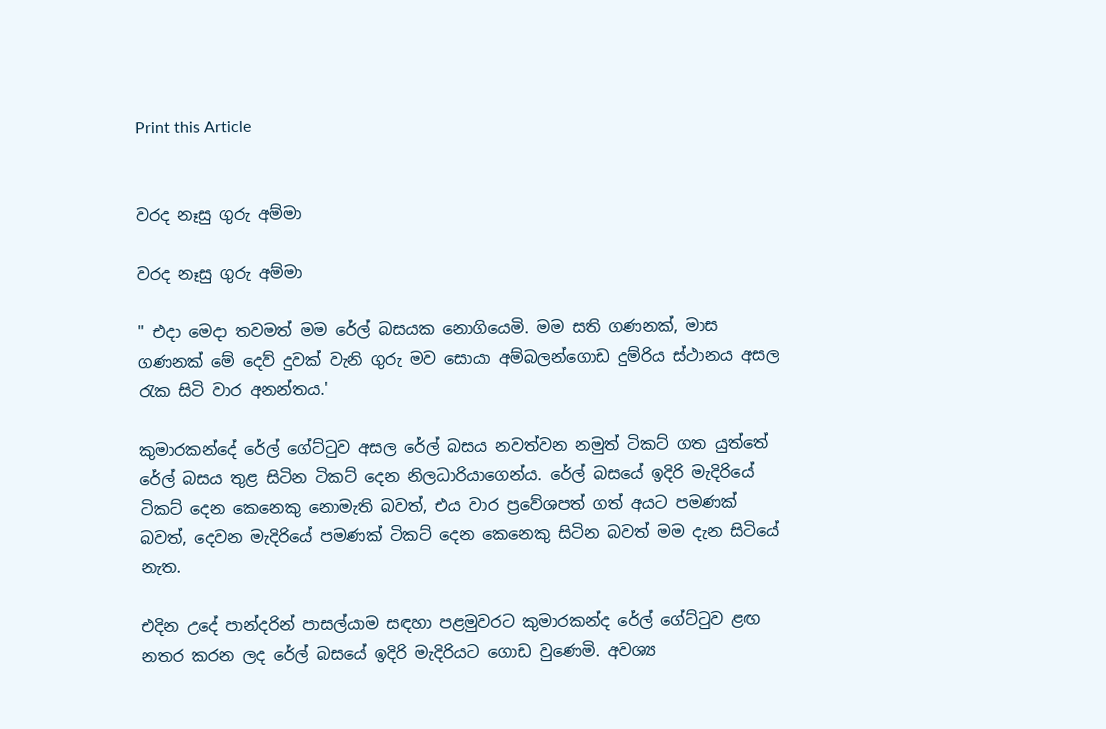Print this Article


වරද නෑසු ගුරු අම්මා

වරද නෑසු ගුරු අම්මා

" එදා මෙදා තවමත් මම රේල් බසයක නොගියෙමි. මම සති ගණනක්, මාස ගණනක් මේ දෙව් දුවක් වැනි ගුරු මව සොයා අම්බලන්ගොඩ දුම්රිය ස්ථානය අසල රැක සිටි වාර අනන්තය.'

කුමාරකන්දේ රේල් ගේට්ටුව අසල රේල් බසය නවත්වන නමුත් ටිකට් ගත යුත්තේ රේල් බසය තුළ සිටින ටිකට් දෙන නිලධාරියාගෙන්ය. රේල් බසයේ ඉදිරි මැදිරියේ ටිකට් දෙන කෙනෙකු නොමැති බවත්, එය වාර ප්‍රවේශපත් ගත් අයට පමණක් බවත්, දෙවන මැදිරියේ පමණක් ටිකට් දෙන කෙනෙකු සිටින බවත් මම දැන සිටියේ නැත.

එදින උදේ පාන්දරින් පාසල්යාම සඳහා පළමුවරට කුමාරකන්ද රේල් ගේට්ටුව ළඟ නතර කරන ලද රේල් බසයේ ඉදිරි මැදිරියට ගොඩ වුණෙමි. අවශ්‍ය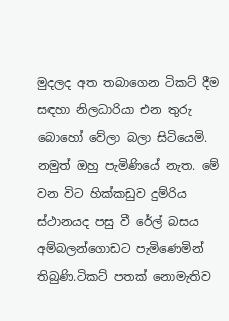මුදලද අත තබාගෙන ටිකට් දීම සඳහා නිලධාරියා එන තුරු බොහෝ වේලා බලා සිටියෙමි. නමුත් ඔහු පැමිණියේ නැත. මේ වන විට හික්කඩුව දුම්රිය ස්ථානයද පසු වී රේල් බසය අම්බලන්ගොඩට පැමිණෙමින් තිබුණි.ටිකට් පතක් නොමැතිව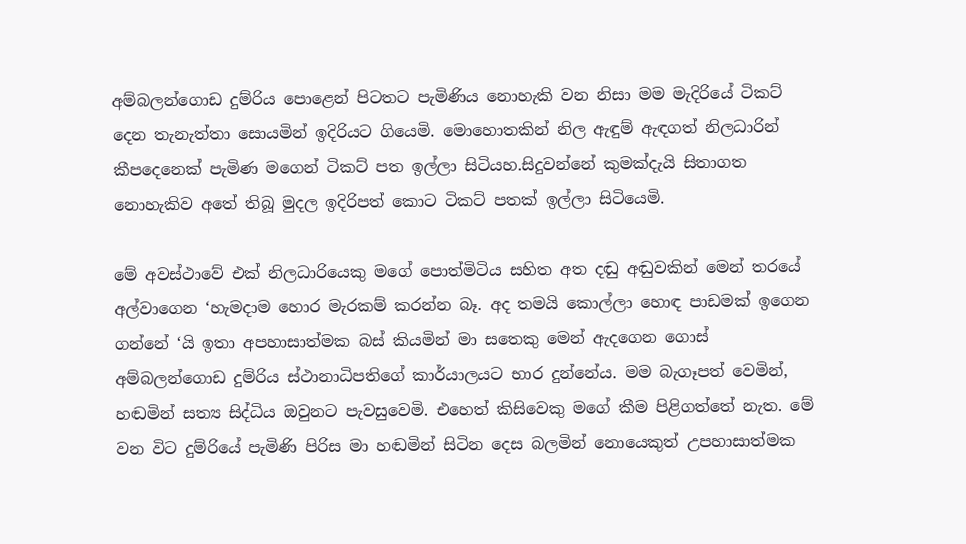අම්බලන්ගොඩ දුම්රිය පොළෙන් පිටතට පැමිණිය නොහැකි වන නිසා මම මැදිරියේ ටිකට් දෙන තැනැත්තා සොයමින් ඉදිරියට ගියෙමි. මොහොතකින් නිල ඇඳුම් ඇඳගත් නිලධාරින් කීපදෙනෙක් පැමිණ මගෙන් ටිකට් පත ඉල්ලා සිටියහ.සිදුවන්නේ කුමක්දැයි සිතාගත නොහැකිව අතේ තිබූ මුදල ඉදිරිපත් කොට ටිකට් පතක් ඉල්ලා සිටියෙමි.

මේ අවස්ථාවේ එක් නිලධාරියෙකු මගේ පොත්මිටිය සහිත අත දඬු අඬුවකින් මෙන් තරයේ අල්වාගෙන ‘හැමදාම හොර මැරකම් කරන්න බෑ. අද තමයි කොල්ලා හොඳ පාඩමක් ඉගෙන ගන්නේ ‘යි ඉතා අපහාසාත්මක බස් කියමින් මා සතෙකු මෙන් ඇදගෙන ගොස් අම්බලන්ගොඩ දුම්රිය ස්ථානාධිපතිගේ කාර්යාලයට භාර දුන්නේය. මම බැගෑපත් වෙමින්, හඬමින් සත්‍ය සිද්ධිය ඔවුනට පැවසුවෙමි. එහෙත් කිසිවෙකු මගේ කීම පිළිගත්තේ නැත. මේ වන විට දුම්රියේ පැමිණි පිරිස මා හඬමින් සිටින දෙස බලමින් නොයෙකුත් උපහාසාත්මක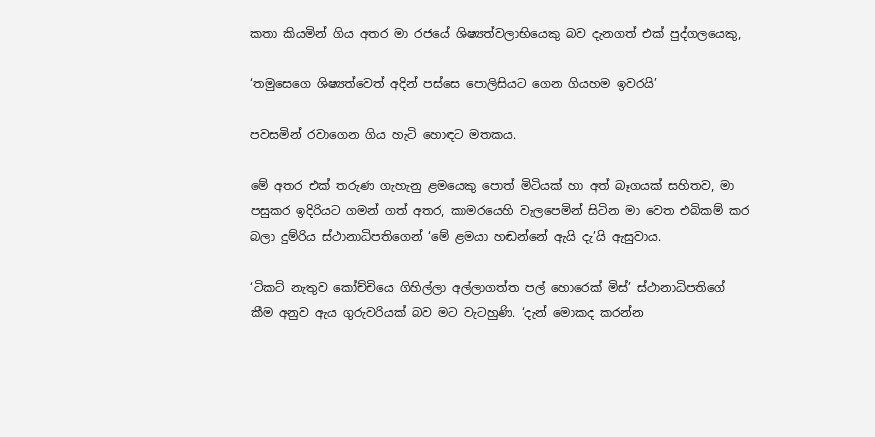කතා කියමින් ගිය අතර මා රජයේ ශිෂ්‍යත්වලාභියෙකු බව දැනගත් එක් පුද්ගලයෙකු,

‘තමුසෙගෙ ශිෂ්‍යත්වෙත් අදින් පස්සෙ පොලිසියට ගෙන ගියහම ඉවරයි’

පවසමින් රවාගෙන ගිය හැටි හොඳට මතකය.

මේ අතර එක් තරුණ ගැහැනු ළමයෙකු පොත් මිටියක් හා අත් බෑගයක් සහිතව, මා පසුකර ඉදිරියට ගමන් ගත් අතර, කාමරයෙහි වැලපෙමින් සිටින මා වෙත එබිකම් කර බලා දුම්රිය ස්ථානාධිපතිගෙන් ‘මේ ළමයා හඬන්නේ ඇයි දැ’යි ඇසුවාය.

‘ටිකට් නැතුව කෝච්චියෙ ගිහිල්ලා අල්ලාගත්ත පල් හොරෙක් මිස්’ ස්ථානාධිපතිගේ කීම අනුව ඇය ගුරුවරියක් බව මට වැටහුණි. ‘දැන් මොකද කරන්න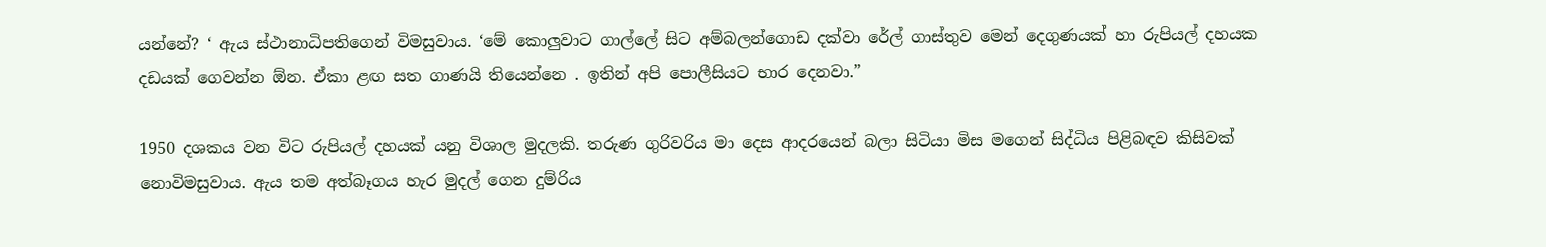යන්නේ? ‘ ඇය ස්ථානාධිපතිගෙන් විමසුවාය. ‘මේ කොලුවාට ගාල්ලේ සිට අම්බලන්ගොඩ දක්වා රේල් ගාස්තුව මෙන් දෙගුණයක් හා රුපියල් දහයක දඩයක් ගෙවන්න ඕන. ඒකා ළඟ සත ගාණයි තියෙන්නෙ . ඉතින් අපි පොලීසියට භාර දෙනවා.”

1950 දශකය වන විට රුපියල් දහයක් යනු විශාල මුදලකි. තරුණ ගුරිවරිය මා දෙස ආදරයෙන් බලා සිටියා මිස මගෙන් සිද්ධිය පිළිබඳව කිසිවක් නොවිමසුවාය. ඇය තම අත්බෑගය හැර මුදල් ගෙන දුම්රිය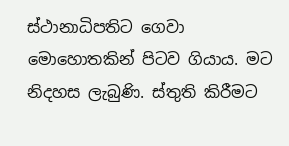ස්ථානාධිපතිට ගෙවා මොහොතකින් පිටව ගියාය. මට නිදහස ලැබුණි. ස්තුති කිරීමට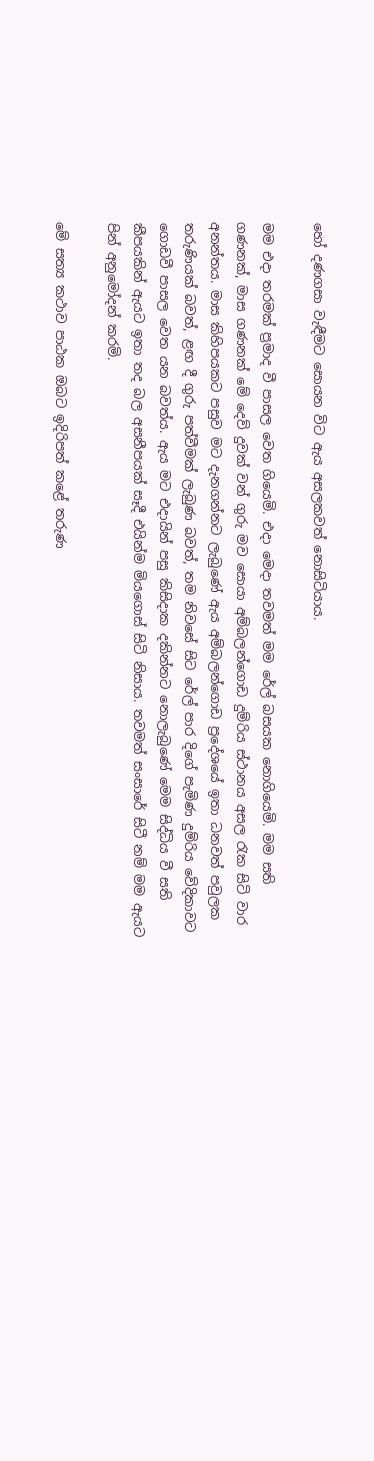හෝ දණගසා වැඳීමට සොයන විට ඇය අසලකවත් නොසිටියාය.

මම එදා තරමක් ප්‍රමාද වී පාසල වෙත ගියෙමි. එදා මෙදා තවමත් මම රේල් බසයක නොගියෙමි. මම සති ගණනක්, මාස ගණනක් මේ දෙව් දුවක් වන් ගුරු මව සොයා අම්බලන්ගොඩ දුම්රිය ස්ථානය අසල රැක සිටි වාර අනන්තය. මාස කිහිපයකට පසුව මට දැනගන්නට ලැබුණේ ඇය අම්බලන්ගොඩ ප්‍රදේශයේ ඉතා ධනවත් පවුලක තරුණියක් බවත්, ළඟ දී ගුරු පත්වීමක් ලැබුණ බවත්, තම නිවසේ සිට රේල් පාර දිගේ පැමිණ දුම්රිය වේදිකාවට ගොඩවී පාසල වෙත යන බවත්ය. ඇය මට එදායින් පසු කිසිදාක දකින්නට නොලැබුණේ මෙම සිද්ධිය වී සති කීපයකින් ඇයට ඉතා තද බල අසනීපයක් සෑදී එයින්ම මියගොස් සිටි නිසාය. තවමත් සංසාරේ සිටී නම් මම ඇයට පින් අනුමෝදන් කරමි.

මේ සත්‍ය කථාව පාඨක ඔබට ඉදිරිපත් කළේ තරුණ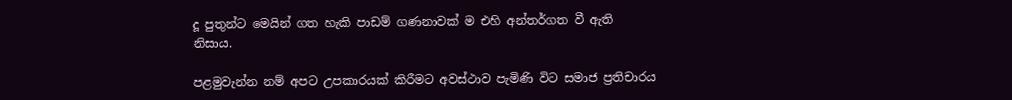දූ පුතුන්ට මෙයින් ගත හැකි පාඩම් ගණනාවක් ම එහි අන්තර්ගත වී ඇති නිසාය.

පළමුවැන්න නම් අපට උපකාරයක් කිරීමට අවස්ථාව පැමිණි විට සමාජ ප්‍රතිචාරය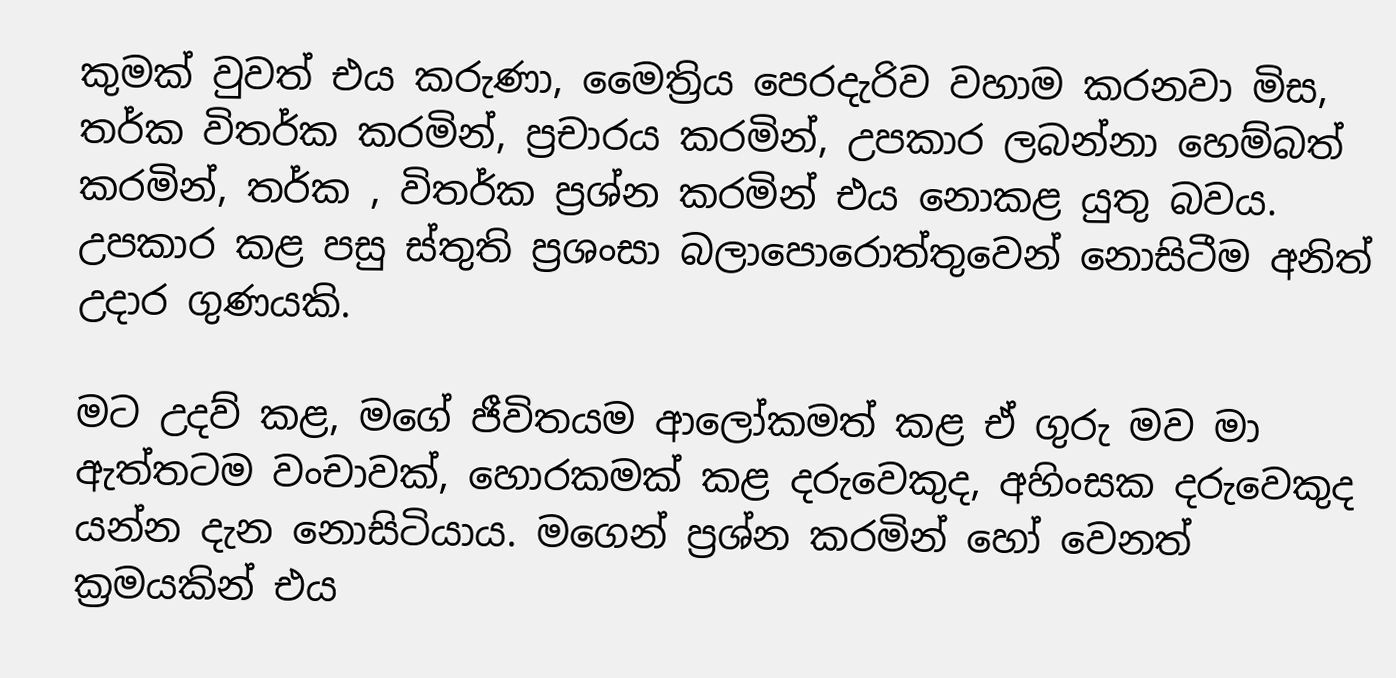කුමක් වුවත් එය කරුණා, මෛත්‍රිය පෙරදැරිව වහාම කරනවා මිස, තර්ක විතර්ක කරමින්, ප්‍රචාරය කරමින්, උපකාර ලබන්නා හෙම්බත් කරමින්, තර්ක , විතර්ක ප්‍රශ්න කරමින් එය නොකළ යුතු බවය. උපකාර කළ පසු ස්තුති ප්‍රශංසා බලාපොරොත්තුවෙන් නොසිටීම අනිත් උදාර ගුණයකි.

මට උදව් කළ, මගේ ජීවිතයම ආලෝකමත් කළ ඒ ගුරු මව මා ඇත්තටම වංචාවක්, හොරකමක් කළ දරුවෙකුද, අහිංසක දරුවෙකුද යන්න දැන නොසිටියාය. මගෙන් ප්‍රශ්න කරමින් හෝ වෙනත් ක්‍රමයකින් එය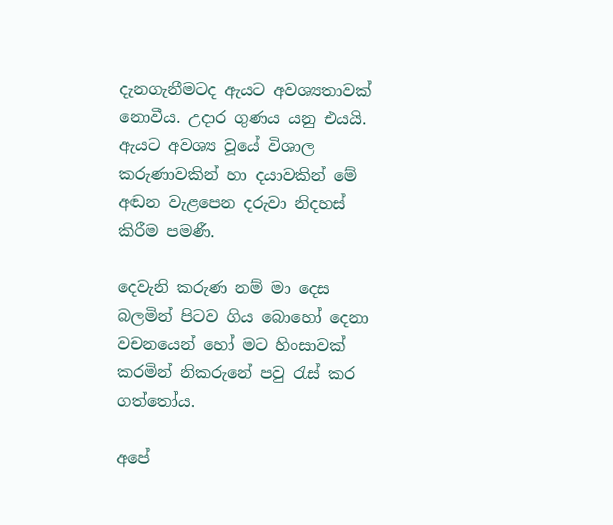දැනගැනීමටද ඇයට අවශ්‍යතාවක් නොවීය. උදාර ගුණය යනු එයයි. ඇයට අවශ්‍ය වූයේ විශාල කරුණාවකින් හා දයාවකින් මේ අඬන වැළපෙන දරුවා නිදහස් කිරීම පමණී.

දෙවැනි කරුණ නම් මා දෙස බලමින් පිටව ගිය බොහෝ දෙනා වචනයෙන් හෝ මට හිංසාවක් කරමින් නිකරුනේ පවු රැස් කර ගත්තෝය.

අපේ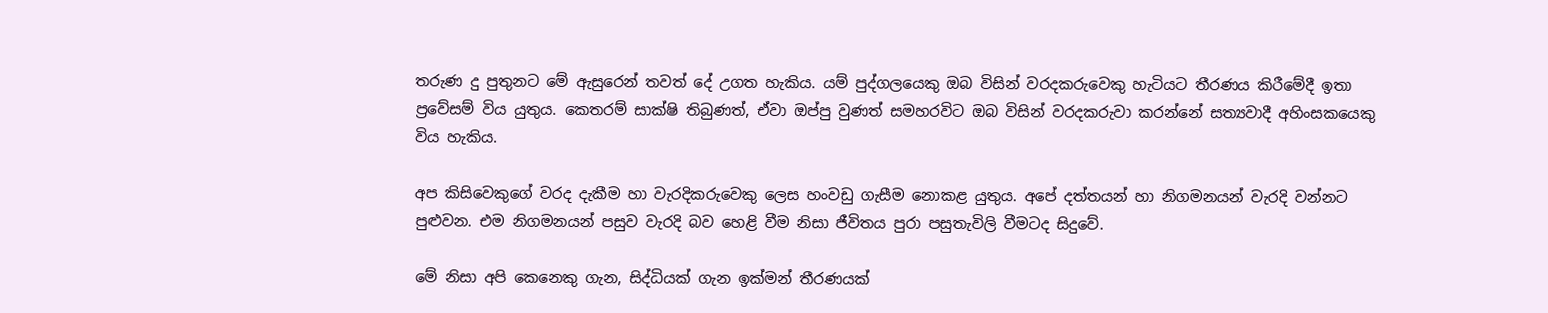තරුණ දු පුතුනට මේ ඇසුරෙන් තවත් දේ උගත හැකිය. යම් පුද්ගලයෙකු ඔබ විසින් වරදකරුවෙකු හැටියට තීරණය කිරීමේදී ඉතා ප්‍රවේසම් විය යුතුය. කෙතරම් සාක්ෂි තිබුණත්, ඒවා ඔප්පු වුණත් සමහරවිට ඔබ විසින් වරදකරුවා කරන්නේ සත්‍යවාදී අහිංසකයෙකු විය හැකිය.

අප කිසිවෙකුගේ වරද දැකීම හා වැරදිකරුවෙකු ලෙස හංවඩු ගැසීම නොකළ යුතුය. අපේ දත්තයන් හා නිගමනයන් වැරදි වන්නට පුළුවන. එම නිගමනයන් පසුව වැරදි බව හෙළි වීම නිසා ජීවිතය පුරා පසුතැවිලි වීමටද සිදුවේ.

මේ නිසා අපි කෙනෙකු ගැන, සිද්ධියක් ගැන ඉක්මන් තීරණයක්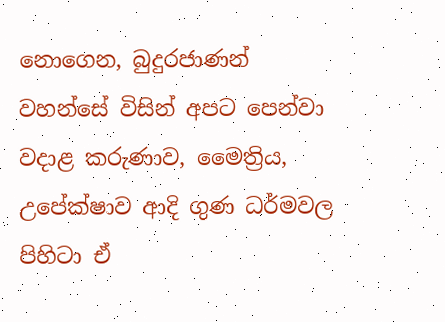නොගෙන, බුදුරජාණන් වහන්සේ විසින් අපට පෙන්වා වදාළ කරුණාව, මෛත්‍රිය, උපේක්ෂාව ආදි ගුණ ධර්මවල පිහිටා ඒ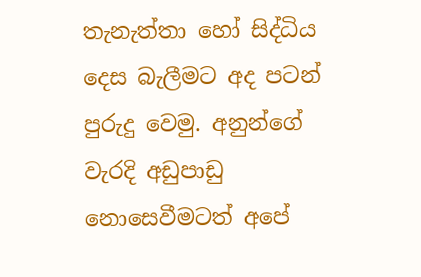තැනැත්තා හෝ සිද්ධිය දෙස බැලීමට අද පටන් පුරුදු වෙමු. අනුන්ගේ වැරදි අඩුපාඩු නොසෙවීමටත් අපේ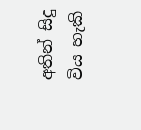අතින් සිදු විය හැකි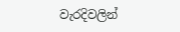වැරදිවලින්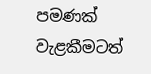පමණක් වැළකීමටත්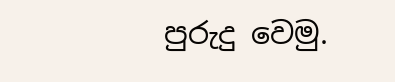පුරුදු වෙමු.